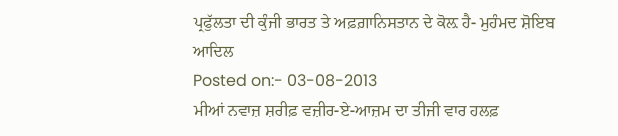ਪ੍ਰਫੁੱਲਤਾ ਦੀ ਕੁੰਜੀ ਭਾਰਤ ਤੇ ਅਫ਼ਗ਼ਾਨਿਸਤਾਨ ਦੇ ਕੋਲ਼ ਹੈ- ਮੁਹੰਮਦ ਸ਼ੋਇਬ ਆਦਿਲ
Posted on:- 03-08-2013
ਮੀਆਂ ਨਵਾਜ਼ ਸ਼ਰੀਫ਼ ਵਜ਼ੀਰ-ਏ-ਆਜ਼ਮ ਦਾ ਤੀਜੀ ਵਾਰ ਹਲਫ਼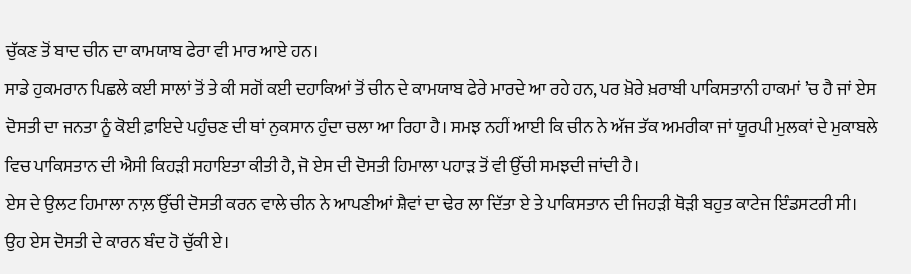ਚੁੱਕਣ ਤੋਂ ਬਾਦ ਚੀਨ ਦਾ ਕਾਮਯਾਬ ਫੇਰਾ ਵੀ ਮਾਰ ਆਏ ਹਨ।
ਸਾਡੇ ਹੁਕਮਰਾਨ ਪਿਛਲੇ ਕਈ ਸਾਲਾਂ ਤੋਂ ਤੇ ਕੀ ਸਗੋਂ ਕਈ ਦਹਾਕਿਆਂ ਤੋਂ ਚੀਨ ਦੇ ਕਾਮਯਾਬ ਫੇਰੇ ਮਾਰਦੇ ਆ ਰਹੇ ਹਨ, ਪਰ ਖ਼ੋਰੇ ਖ਼ਰਾਬੀ ਪਾਕਿਸਤਾਨੀ ਹਾਕਮਾਂ ’ਚ ਹੈ ਜਾਂ ਏਸ ਦੋਸਤੀ ਦਾ ਜਨਤਾ ਨੂੰ ਕੋਈ ਫ਼ਾਇਦੇ ਪਹੁੰਚਣ ਦੀ ਥਾਂ ਨੁਕਸਾਨ ਹੁੰਦਾ ਚਲਾ ਆ ਰਿਹਾ ਹੈ। ਸਮਝ ਨਹੀਂ ਆਈ ਕਿ ਚੀਨ ਨੇ ਅੱਜ ਤੱਕ ਅਮਰੀਕਾ ਜਾਂ ਯੂਰਪੀ ਮੁਲਕਾਂ ਦੇ ਮੁਕਾਬਲੇ ਵਿਚ ਪਾਕਿਸਤਾਨ ਦੀ ਐਸੀ ਕਿਹੜੀ ਸਹਾਇਤਾ ਕੀਤੀ ਹੈ, ਜੋ ਏਸ ਦੀ ਦੋਸਤੀ ਹਿਮਾਲਾ ਪਹਾੜ ਤੋਂ ਵੀ ਉੱਚੀ ਸਮਝਦੀ ਜਾਂਦੀ ਹੈ।
ਏਸ ਦੇ ਉਲਟ ਹਿਮਾਲਾ ਨਾਲ਼ ਉੱਚੀ ਦੋਸਤੀ ਕਰਨ ਵਾਲੇ ਚੀਨ ਨੇ ਆਪਣੀਆਂ ਸ਼ੈਵਾਂ ਦਾ ਢੇਰ ਲਾ ਦਿੱਤਾ ਏ ਤੇ ਪਾਕਿਸਤਾਨ ਦੀ ਜਿਹੜੀ ਥੋੜੀ ਬਹੁਤ ਕਾਟੇਜ ਇੰਡਸਟਰੀ ਸੀ। ਉਹ ਏਸ ਦੋਸਤੀ ਦੇ ਕਾਰਨ ਬੰਦ ਹੋ ਚੁੱਕੀ ਏ।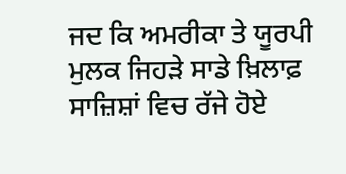ਜਦ ਕਿ ਅਮਰੀਕਾ ਤੇ ਯੂਰਪੀ ਮੁਲਕ ਜਿਹੜੇ ਸਾਡੇ ਖ਼ਿਲਾਫ਼ ਸਾਜ਼ਿਸ਼ਾਂ ਵਿਚ ਰੱਜੇ ਹੋਏ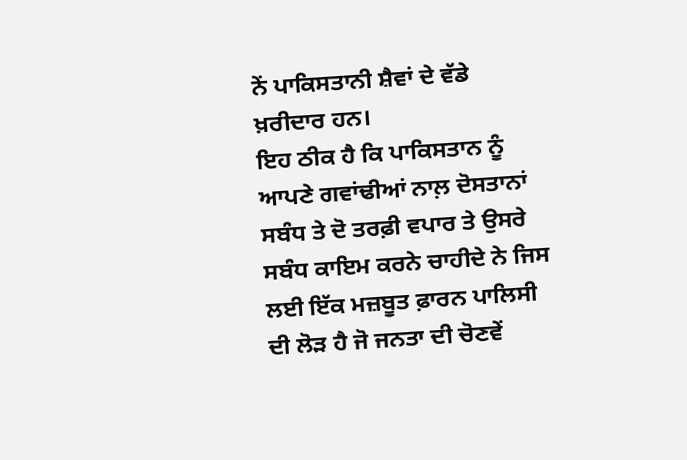ਨੇਂ ਪਾਕਿਸਤਾਨੀ ਸ਼ੈਵਾਂ ਦੇ ਵੱਡੇ ਖ਼ਰੀਦਾਰ ਹਨ।
ਇਹ ਠੀਕ ਹੈ ਕਿ ਪਾਕਿਸਤਾਨ ਨੂੰ ਆਪਣੇ ਗਵਾਂਢੀਆਂ ਨਾਲ਼ ਦੋਸਤਾਨਾਂ ਸਬੰਧ ਤੇ ਦੋ ਤਰਫ਼ੀ ਵਪਾਰ ਤੇ ਉਸਰੇ ਸਬੰਧ ਕਾਇਮ ਕਰਨੇ ਚਾਹੀਦੇ ਨੇ ਜਿਸ ਲਈ ਇੱਕ ਮਜ਼ਬੂਤ ਫ਼ਾਰਨ ਪਾਲਿਸੀ ਦੀ ਲੋੜ ਹੈ ਜੋ ਜਨਤਾ ਦੀ ਚੋਣਵੇਂ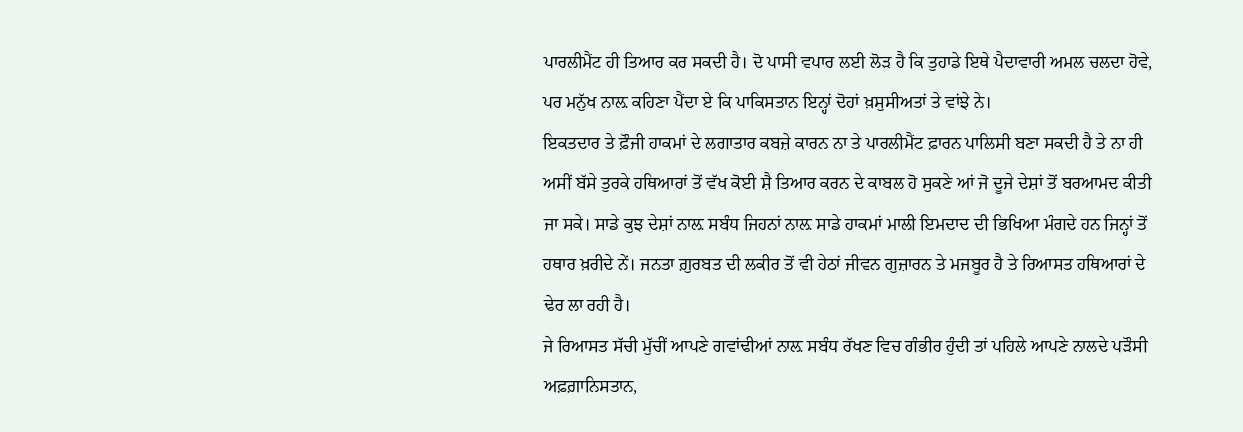ਪਾਰਲੀਮੈਂਟ ਹੀ ਤਿਆਰ ਕਰ ਸਕਦੀ ਹੈ। ਦੋ ਪਾਸੀ ਵਪਾਰ ਲਈ ਲੋੜ ਹੈ ਕਿ ਤੁਹਾਡੇ ਇਥੇ ਪੈਦਾਵਾਰੀ ਅਮਲ ਚਲਦਾ ਹੋਵੇ, ਪਰ ਮਨੁੱਖ ਨਾਲ਼ ਕਹਿਣਾ ਪੈਂਦਾ ਏ ਕਿ ਪਾਕਿਸਤਾਨ ਇਨ੍ਹਾਂ ਦੋਹਾਂ ਖ਼ਸੁਸੀਅਤਾਂ ਤੇ ਵਾਂਝੇ ਨੇ।
ਇਕਤਦਾਰ ਤੇ ਫ਼ੌਜੀ ਹਾਕਮਾਂ ਦੇ ਲਗਾਤਾਰ ਕਬਜ਼ੇ ਕਾਰਨ ਨਾ ਤੇ ਪਾਰਲੀਮੈਂਟ ਫ਼ਾਰਨ ਪਾਲਿਸੀ ਬਣਾ ਸਕਦੀ ਹੈ ਤੇ ਨਾ ਹੀ ਅਸੀਂ ਬੱਸੇ ਤੁਰਕੇ ਹਥਿਆਰਾਂ ਤੋਂ ਵੱਖ ਕੋਈ ਸ਼ੈ ਤਿਆਰ ਕਰਨ ਦੇ ਕਾਬਲ ਹੋ ਸੁਕਣੇ ਆਂ ਜੋ ਦੂਜੇ ਦੇਸ਼ਾਂ ਤੋਂ ਬਰਆਮਦ ਕੀਤੀ ਜਾ ਸਕੇ। ਸਾਡੇ ਕੁਝ ਦੇਸ਼ਾਂ ਨਾਲ਼ ਸਬੰਧ ਜਿਹਨਾਂ ਨਾਲ਼ ਸਾਡੇ ਹਾਕਮਾਂ ਮਾਲੀ ਇਮਦਾਦ ਦੀ ਭਿਖਿਆ ਮੰਗਦੇ ਹਨ ਜਿਨ੍ਹਾਂ ਤੋਂ ਹਥਾਰ ਖ਼ਰੀਦੇ ਨੇਂ। ਜਨਤਾ ਗ਼ੁਰਬਤ ਦੀ ਲਕੀਰ ਤੋਂ ਵੀ ਹੇਠਾਂ ਜੀਵਨ ਗੁਜ਼ਾਰਨ ਤੇ ਮਜਬੂਰ ਹੈ ਤੇ ਰਿਆਸਤ ਹਥਿਆਰਾਂ ਦੇ ਢੇਰ ਲਾ ਰਹੀ ਹੈ।
ਜੇ ਰਿਆਸਤ ਸੱਚੀ ਮੁੱਚੀਂ ਆਪਣੇ ਗਵਾਂਢੀਆਂ ਨਾਲ਼ ਸਬੰਧ ਰੱਖਣ ਵਿਚ ਗੰਭੀਰ ਹੁੰਦੀ ਤਾਂ ਪਹਿਲੇ ਆਪਣੇ ਨਾਲਦੇ ਪੜੌਸੀ ਅਫ਼ਗ਼ਾਨਿਸਤਾਨ,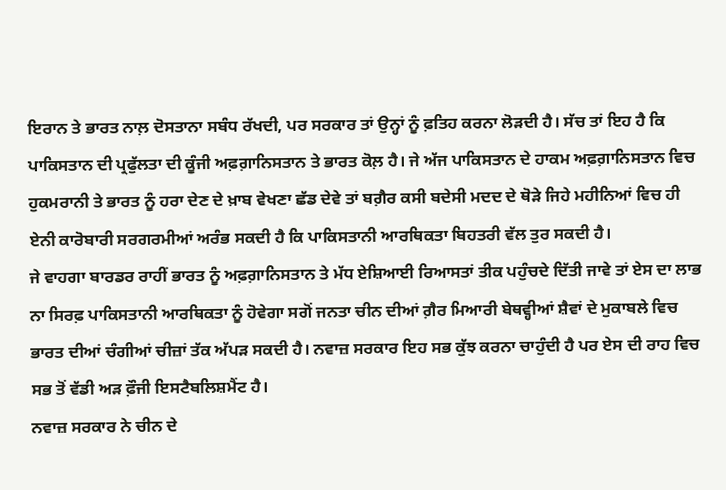ਇਰਾਨ ਤੇ ਭਾਰਤ ਨਾਲ਼ ਦੋਸਤਾਨਾ ਸਬੰਧ ਰੱਖਦੀ, ਪਰ ਸਰਕਾਰ ਤਾਂ ਉਨ੍ਹਾਂ ਨੂੰ ਫ਼ਤਿਹ ਕਰਨਾ ਲੋੜਦੀ ਹੈ। ਸੱਚ ਤਾਂ ਇਹ ਹੈ ਕਿ ਪਾਕਿਸਤਾਨ ਦੀ ਪ੍ਰਫੁੱਲਤਾ ਦੀ ਕੂੰਜੀ ਅਫ਼ਗ਼ਾਨਿਸਤਾਨ ਤੇ ਭਾਰਤ ਕੋਲ਼ ਹੈ। ਜੇ ਅੱਜ ਪਾਕਿਸਤਾਨ ਦੇ ਹਾਕਮ ਅਫ਼ਗ਼ਾਨਿਸਤਾਨ ਵਿਚ ਹੁਕਮਰਾਨੀ ਤੇ ਭਾਰਤ ਨੂੰ ਹਰਾ ਦੇਣ ਦੇ ਖ਼ਾਬ ਵੇਖਣਾ ਛੱਡ ਦੇਵੇ ਤਾਂ ਬਗ਼ੈਰ ਕਸੀ ਬਦੇਸੀ ਮਦਦ ਦੇ ਥੋੜੇ ਜਿਹੇ ਮਹੀਨਿਆਂ ਵਿਚ ਹੀ ਏਨੀ ਕਾਰੋਬਾਰੀ ਸਰਗਰਮੀਆਂ ਅਰੰਭ ਸਕਦੀ ਹੈ ਕਿ ਪਾਕਿਸਤਾਨੀ ਆਰਥਿਕਤਾ ਬਿਹਤਰੀ ਵੱਲ ਤੁਰ ਸਕਦੀ ਹੈ।
ਜੇ ਵਾਹਗਾ ਬਾਰਡਰ ਰਾਹੀਂ ਭਾਰਤ ਨੂੰ ਅਫ਼ਗ਼ਾਨਿਸਤਾਨ ਤੇ ਮੱਧ ਏਸ਼ਿਆਈ ਰਿਆਸਤਾਂ ਤੀਕ ਪਹੁੰਚਦੇ ਦਿੱਤੀ ਜਾਵੇ ਤਾਂ ਏਸ ਦਾ ਲਾਭ ਨਾ ਸਿਰਫ਼ ਪਾਕਿਸਤਾਨੀ ਆਰਥਿਕਤਾ ਨੂੰ ਹੋਵੇਗਾ ਸਗੋਂ ਜਨਤਾ ਚੀਨ ਦੀਆਂ ਗ਼ੈਰ ਮਿਆਰੀ ਬੇਥਵ੍ਹੀਆਂ ਸ਼ੈਵਾਂ ਦੇ ਮੁਕਾਬਲੇ ਵਿਚ ਭਾਰਤ ਦੀਆਂ ਚੰਗੀਆਂ ਚੀਜ਼ਾਂ ਤੱਕ ਅੱਪੜ ਸਕਦੀ ਹੈ। ਨਵਾਜ਼ ਸਰਕਾਰ ਇਹ ਸਭ ਕੁੱਝ ਕਰਨਾ ਚਾਹੁੰਦੀ ਹੈ ਪਰ ਏਸ ਦੀ ਰਾਹ ਵਿਚ ਸਭ ਤੋਂ ਵੱਡੀ ਅੜ ਫ਼ੌਜੀ ਇਸਟੈਬਲਿਸ਼ਮੈਂਟ ਹੈ।
ਨਵਾਜ਼ ਸਰਕਾਰ ਨੇ ਚੀਨ ਦੇ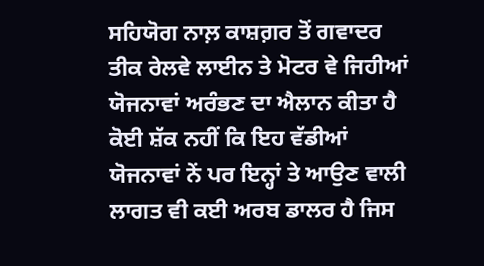ਸਹਿਯੋਗ ਨਾਲ਼ ਕਾਸ਼ਗ਼ਰ ਤੋਂ ਗਵਾਦਰ ਤੀਕ ਰੇਲਵੇ ਲਾਈਨ ਤੇ ਮੋਟਰ ਵੇ ਜਿਹੀਆਂ ਯੋਜਨਾਵਾਂ ਅਰੰਭਣ ਦਾ ਐਲਾਨ ਕੀਤਾ ਹੈ ਕੋਈ ਸ਼ੱਕ ਨਹੀਂ ਕਿ ਇਹ ਵੱਡੀਆਂ ਯੋਜਨਾਵਾਂ ਨੇਂ ਪਰ ਇਨ੍ਹਾਂ ਤੇ ਆਉਣ ਵਾਲੀ ਲਾਗਤ ਵੀ ਕਈ ਅਰਬ ਡਾਲਰ ਹੈ ਜਿਸ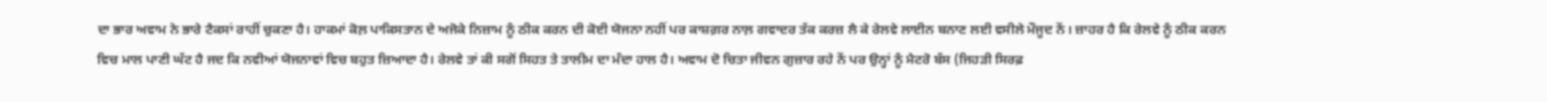ਦਾ ਭਾਰ ਅਵਾਮ ਨੇ ਭਾਰੇ ਟੈਕਸਾਂ ਰਾਹੀਂ ਚੁਕਣਾ ਹੈ। ਹਾਕਮਾਂ ਕੋਲ਼ ਪਾਕਿਸਤਾਨ ਦੇ ਅਜੋਕੇ ਨਿਜ਼ਾਮ ਨੂੰ ਠੀਕ ਕਰਨ ਦੀ ਕੋਈ ਯੋਜਨਾ ਨਹੀਂ ਪਰ ਕਾਸ਼ਗ਼ਰ ਨਾਲ਼ ਗਵਾਦਰ ਤੱਕ ਕਰਜ਼ ਲੈ ਕੇ ਰੇਲਵੇ ਲਾਈਨ ਬਨਾਣ ਲਈ ਵਸੀਲੇ ਮੌਜੂਦ ਨੇਂ। ਜ਼ਾਹਰ ਹੈ ਕਿ ਰੇਲਵੇ ਨੂੰ ਠੀਕ ਕਰਨ ਵਿਚ ਮਾਲ ਪਾਣੀ ਘੱਟ ਹੈ ਜਦ ਕਿ ਨਵੀਆਂ ਯੋਜਨਾਵਾਂ ਵਿਚ ਬਹੁਤ ਜ਼ਿਆਦਾ ਹੈ। ਰੇਲਵੇ ਤਾਂ ਕੀ ਸਗੋਂ ਸਿਹਤ ਤੇ ਤਾਲੀਮ ਦਾ ਮੰਦਾ ਹਾਲ ਹੈ। ਅਵਾਮ ਦੋ ਚਿਤਾ ਜੀਵਨ ਗੁਜ਼ਾਰ ਰਹੇ ਨੇਂ ਪਰ ਉਨ੍ਹਾਂ ਨੂੰ ਮੈਟਰੋ ਬੱਸ (ਜਿਹੜੀ ਸਿਰਫ਼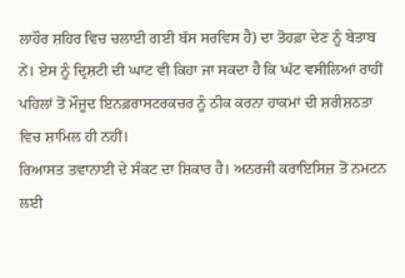ਲਾਹੌਰ ਸ਼ਹਿਰ ਵਿਚ ਚਲਾਈ ਗਈ ਬੱਸ ਸਰਵਿਸ ਹੈ) ਦਾ ਤੋਹਫ਼ਾ ਦੇਣ ਨੂੰ ਬੇਤਾਬ ਨੇਂ। ਏਸ ਨੂੰ ਦ੍ਰਿਸ਼ਟੀ ਦੀ ਘਾਟ ਵੀ ਕਿਹਾ ਜਾ ਸਕਦਾ ਹੈ ਕਿ ਘੱਟ ਵਸੀਲਿਆਂ ਰਾਹੀਂ ਪਹਿਲਾਂ ਤੋਂ ਮੌਜੂਦ ਇਨਫ਼ਰਾਸਟਰਕਚਰ ਨੂੰ ਠੀਕ ਕਰਨਾ ਹਾਕਮਾਂ ਦੀ ਸ਼ਰੀਸ਼ਠਤਾ ਵਿਚ ਸ਼ਾਮਿਲ ਹੀ ਨਹੀਂ।
ਰਿਆਸਤ ਤਵਾਨਾਈ ਦੇ ਸੰਕਟ ਦਾ ਸ਼ਿਕਾਰ ਹੈ। ਅਨਰਜੀ ਕਰਾਇਸਿਜ਼ ਤੋਂ ਨਮਟਨ ਲਈ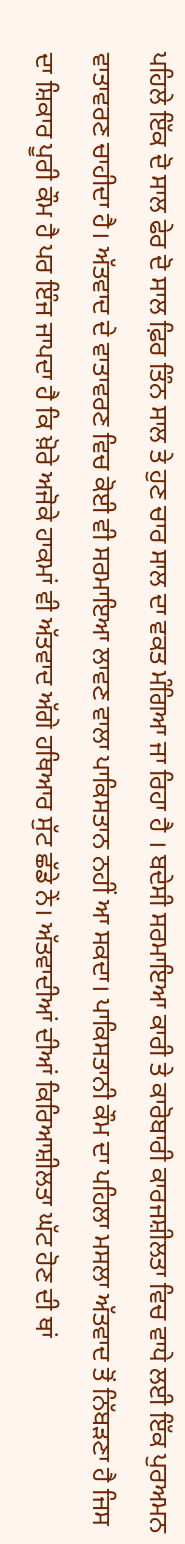ਪਹਿਲੇ ਇੱਕ ਦੋ ਸਾਲ ਫੇਰ ਦੋ ਸਾਲ ਫ਼ਿਰ ਤਿੰਨ ਸਾਲ ਤੇ ਹੁਣ ਚਾਰ ਸਾਲ ਦਾ ਵਕਤ ਮੰਗਿਆ ਜਾ ਰਿਹਾ ਹੈ । ਬਦੇਸੀ ਸਰਮਾਇਆ ਕਾਰੀ ਤੇ ਕਾਰੋਬਾਰੀ ਕਾਰਜਸ਼ੀਲਤਾ ਵਿਚ ਵਾਧੇ ਲਈ ਇੱਕ ਪੁਰਅਮਨ ਵਾਤਾਵਰਣ ਚਾਹੀਦਾ ਹੈ। ਅੱਤਵਾਦ ਦੇ ਵਾਤਾਵਰਣ ਵਿਚ ਕੋਈ ਵੀ ਸਰਮਾਇਆ ਲਾਵਣ ਵਾਲਾ ਪਾਕਿਸਤਾਨ ਨਹੀਂ ਆ ਸਕਦਾ। ਪਾਕਿਸਤਾਨੀ ਕੌਮ ਦਾ ਪਹਿਲਾ ਮਸਲਾ ਅੱਤਵਾਦ ਤੋਂ ਨਿੱਬੜਣਾ ਹੈ ਜਿਸ ਦਾ ਸ਼ਿਕਾਰ ਪੂਰੀ ਕੌਮ ਹੈ ਪਰ ਇੰਜ ਜਾਪਦਾ ਹੈ ਕਿ ਖ਼ੋਰੇ ਅਜੋਕੇ ਹਾਕਮਾਂ ਵੀ ਅੱਤਵਾਦ ਅੱਗੇ ਹਥਿਆਰ ਸੁੱਟ ਛੱਡੇ ਨੇਂ। ਅੱਤਵਾਦੀਆਂ ਦੀਆਂ ਕਿਰਿਆਸ਼ੀਲਤਾ ਘੱਟ ਹੋਣ ਦੀ ਥਾਂ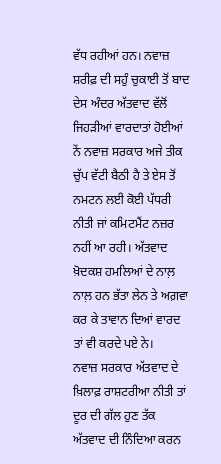ਵੱਧ ਰਹੀਆਂ ਹਨ। ਨਵਾਜ਼ ਸ਼ਰੀਫ਼ ਦੀ ਸਹੁੰ ਚੁਕਾਈ ਤੋਂ ਬਾਦ ਦੇਸ ਅੰਦਰ ਅੱਤਵਾਦ ਵੱਲੋਂ ਜਿਹੜੀਆਂ ਵਾਰਦਾਤਾਂ ਹੋਈਆਂ ਨੇਂ ਨਵਾਜ਼ ਸਰਕਾਰ ਅਜੇ ਤੀਕ ਚੁੱਪ ਵੱਟੀ ਬੈਠੀ ਹੈ ਤੇ ਏਸ ਤੋਂ ਨਮਟਨ ਲਈ ਕੋਈ ਪੱਧਰੀ ਨੀਤੀ ਜਾਂ ਕਮਿਟਮੈਂਟ ਨਜ਼ਰ ਨਹੀਂ ਆ ਰਹੀ। ਅੱਤਵਾਦ ਖ਼ੋਦਕਸ਼ ਹਮਲਿਆਂ ਦੇ ਨਾਲ਼ ਨਾਲ਼ ਹਨ ਭੱਤਾ ਲੇਨ ਤੇ ਅਗ਼ਵਾ ਕਰ ਕੇ ਤਾਵਾਨ ਦਿਆਂ ਵਾਰਦ ਤਾਂ ਵੀ ਕਰਦੇ ਪਏ ਨੇ।
ਨਵਾਜ਼ ਸਰਕਾਰ ਅੱਤਵਾਦ ਦੇ ਖ਼ਿਲਾਫ਼ ਰਾਸ਼ਟਰੀਆ ਨੀਤੀ ਤਾਂ ਦੂਰ ਦੀ ਗੱਲ ਹੁਣ ਤੱਕ ਅੱਤਵਾਦ ਦੀ ਨਿੰਦਿਆ ਕਰਨ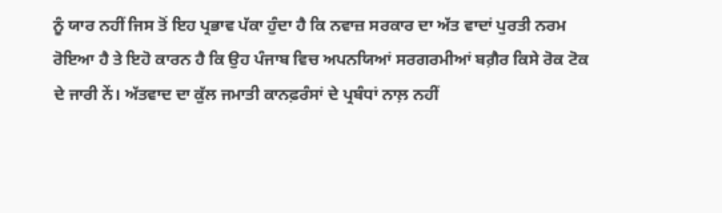ਨੂੰ ਯਾਰ ਨਹੀਂ ਜਿਸ ਤੋਂ ਇਹ ਪ੍ਰਭਾਵ ਪੱਕਾ ਹੁੰਦਾ ਹੈ ਕਿ ਨਵਾਜ਼ ਸਰਕਾਰ ਦਾ ਅੱਤ ਵਾਦਾਂ ਪੁਰਤੀ ਨਰਮ ਰੋਇਆ ਹੈ ਤੇ ਇਹੋ ਕਾਰਨ ਹੈ ਕਿ ਉਹ ਪੰਜਾਬ ਵਿਚ ਅਪਨਯਿਆਂ ਸਰਗਰਮੀਆਂ ਬਗ਼ੈਰ ਕਿਸੇ ਰੋਕ ਟੋਕ ਦੇ ਜਾਰੀ ਨੇਂ। ਅੱਤਵਾਦ ਦਾ ਕੁੱਲ ਜਮਾਤੀ ਕਾਨਫ਼ਰੰਸਾਂ ਦੇ ਪ੍ਰਬੰਧਾਂ ਨਾਲ਼ ਨਹੀਂ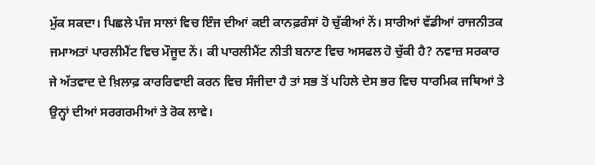ਮੁੱਕ ਸਕਦਾ। ਪਿਛਲੇ ਪੰਜ ਸਾਲਾਂ ਵਿਚ ਇੰਜ ਦੀਆਂ ਕਈ ਕਾਨਫ਼ਰੰਸਾਂ ਹੋ ਚੁੱਕੀਆਂ ਨੇਂ। ਸਾਰੀਆਂ ਵੱਡੀਆਂ ਰਾਜਨੀਤਕ ਜਮਾਅਤਾਂ ਪਾਰਲੀਮੈਂਟ ਵਿਚ ਮੌਜੂਦ ਨੇਂ। ਕੀ ਪਾਰਲੀਮੈਂਟ ਨੀਤੀ ਬਨਾਣ ਵਿਚ ਅਸਫਲ ਹੋ ਚੁੱਕੀ ਹੈ? ਨਵਾਜ਼ ਸਰਕਾਰ ਜੇ ਅੱਤਵਾਦ ਦੇ ਖ਼ਿਲਾਫ਼ ਕਾਰਰਿਵਾਈ ਕਰਨ ਵਿਚ ਸੰਜੀਦਾ ਹੈ ਤਾਂ ਸਭ ਤੋਂ ਪਹਿਲੇ ਦੇਸ ਭਰ ਵਿਚ ਧਾਰਮਿਕ ਜਥਿਆਂ ਤੇ ਉਨ੍ਹਾਂ ਦੀਆਂ ਸਰਗਰਮੀਆਂ ਤੇ ਰੋਕ ਲਾਵੇ।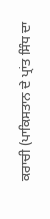ਕਰਾਚੀ (ਪਾਕਿਸਤਾਨ ਦੇ ਪ੍ਰਾਂਤ ਸਿੰਧ ਦਾ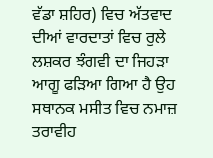ਵੱਡਾ ਸ਼ਹਿਰ) ਵਿਚ ਅੱਤਵਾਦ ਦੀਆਂ ਵਾਰਦਾਤਾਂ ਵਿਚ ਰੁਲੇ ਲਸ਼ਕਰ ਝੰਗਵੀ ਦਾ ਜਿਹੜਾ ਆਗੂ ਫੜਿਆ ਗਿਆ ਹੈ ਉਹ ਸਥਾਨਕ ਮਸੀਤ ਵਿਚ ਨਮਾਜ਼ ਤਰਾਵੀਹ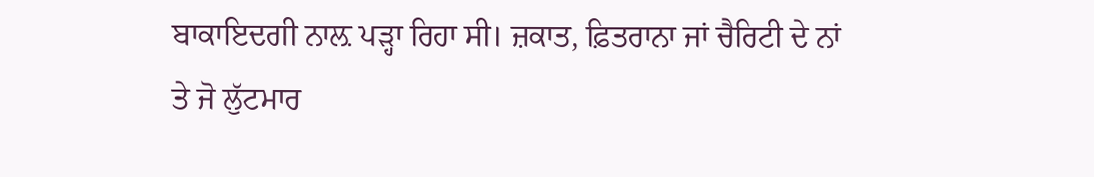ਬਾਕਾਇਦਗੀ ਨਾਲ਼ ਪੜ੍ਹਾ ਰਿਹਾ ਸੀ। ਜ਼ਕਾਤ, ਫ਼ਿਤਰਾਨਾ ਜਾਂ ਚੈਰਿਟੀ ਦੇ ਨਾਂ ਤੇ ਜੋ ਲੁੱਟਮਾਰ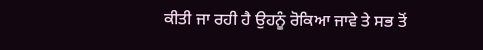ਕੀਤੀ ਜਾ ਰਹੀ ਹੈ ਉਹਨੂੰ ਰੋਕਿਆ ਜਾਵੇ ਤੇ ਸਭ ਤੋਂ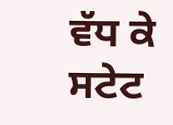ਵੱਧ ਕੇ ਸਟੇਟ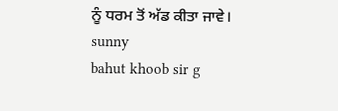ਨੂੰ ਧਰਮ ਤੋਂ ਅੱਡ ਕੀਤਾ ਜਾਵੇ।
sunny
bahut khoob sir g